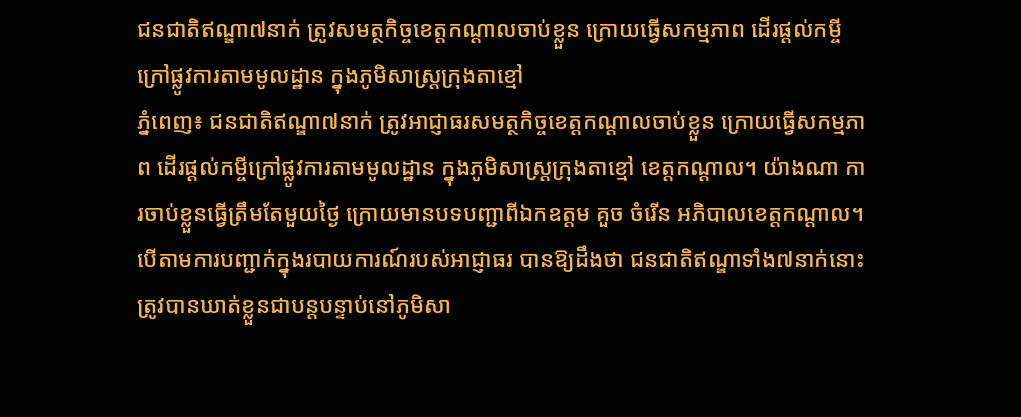ជនជាតិឥណ្ឌា៧នាក់ ត្រូវសមត្ថកិច្ចខេត្តកណ្តាលចាប់ខ្លួន ក្រោយធ្វើសកម្មភាព ដើរផ្ដល់កម្ចីក្រៅផ្លូវការតាមមូលដ្ឋាន ក្នុងភូមិសាស្ត្រក្រុងតាខ្មៅ
ភ្នំពេញ៖ ជនជាតិឥណ្ឌា៧នាក់ ត្រូវអាជ្ញាធរសមត្ថកិច្ចខេត្តកណ្តាលចាប់ខ្លួន ក្រោយធ្វើសកម្មភាព ដើរផ្ដល់កម្ចីក្រៅផ្លូវការតាមមូលដ្ឋាន ក្នុងភូមិសាស្ត្រក្រុងតាខ្មៅ ខេត្តកណ្ដាល។ យ៉ាងណា ការចាប់ខ្លួនធ្វើត្រឹមតែមួយថ្ងៃ ក្រោយមានបទបញ្ជាពីឯកឧត្ដម គួច ចំរើន អភិបាលខេត្តកណ្ដាល។
បើតាមការបញ្ជាក់ក្នុងរបាយការណ៍របស់អាជ្ញាធរ បានឱ្យដឹងថា ជនជាតិឥណ្ឌាទាំង៧នាក់នោះ ត្រូវបានឃាត់ខ្លួនជាបន្តបន្ទាប់នៅភូមិសា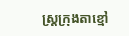ស្ត្រក្រុងតាខ្មៅ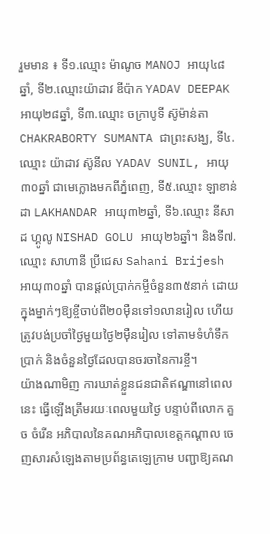រួមមាន ៖ ទី១.ឈ្មោះ ម៉ាណូច MANOJ អាយុ៤៨ឆ្នាំ, ទី២.ឈ្មោះយ៉ាដាវ ឌីប៉ាក YADAV DEEPAK អាយុ២៨ឆ្នាំ, ទី៣.ឈ្មោះ ចក្រាបូទី ស៊ូម៉ាន់តា CHAKRABORTY SUMANTA ជាព្រះសង្ឃ, ទី៤.ឈ្មោះ យ៉ាដាវ ស៊ូនីល YADAV SUNIL, អាយុ៣០ឆ្នាំ ជាមេក្លោងមកពីភ្នំពេញ, ទី៥.ឈ្មោះ ឡាខាន់ដា LAKHANDAR អាយុ៣២ឆ្នាំ, ទី៦.ឈ្មោះ នីសាដ ហ្គូលូ NISHAD GOLU អាយុ២៦ឆ្នាំ។ និងទី៧.ឈ្មោះ សាហានី ប្រីជេស Sahani Brijesh អាយុ៣០ឆ្នាំ បានផ្ដល់ប្រាក់កម្ចីចំនួន៣៥នាក់ ដោយក្នុងម្នាក់ៗឱ្យខ្ចីចាប់ពី២០ម៉ឺនទៅ១លានរៀល ហើយត្រូវបង់ប្រចាំថ្ងៃមួយថ្ងៃ២ម៉ឺនរៀល ទៅតាមទំហំទឹកប្រាក់ និងចំនួនថ្ងៃដែលបានចរចានៃការខ្ចី។
យ៉ាងណាមិញ ការឃាត់ខ្លួនជនជាតិឥណ្ឌានៅពេលនេះ ធ្វើឡើងត្រឹមរយៈពេលមួយថ្ងៃ បន្ទាប់ពីលោក គួច ចំរើន អភិបាលនៃគណអភិបាលខេត្តកណ្ដាល ចេញសារសំឡេងតាមប្រព័ន្ធតេឡេក្រាម បញ្ជាឱ្យគណ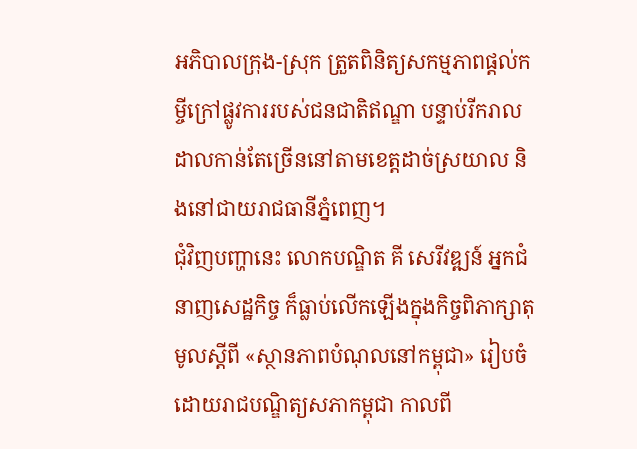អភិបាលក្រុង-ស្រុក ត្រួតពិនិត្យសកម្មភាពផ្តល់កម្ចីក្រៅផ្លូវការរបស់ជនជាតិឥណ្ឌា បន្ទាប់រីករាលដាលកាន់តែច្រើននៅតាមខេត្តដាច់ស្រយាល និងនៅជាយរាជធានីភ្នំពេញ។
ជុំវិញបញ្ហានេះ លោកបណ្ឌិត គី សេរីវឌ្ឍន៍ អ្នកជំនាញសេដ្ឋកិច្ច ក៏ធ្លាប់លើកឡើងក្នុងកិច្ចពិភាក្សាតុមូលស្តីពី «ស្ថានភាពបំណុលនៅកម្ពុជា» រៀបចំដោយរាជបណ្ឌិត្យសភាកម្ពុជា កាលពី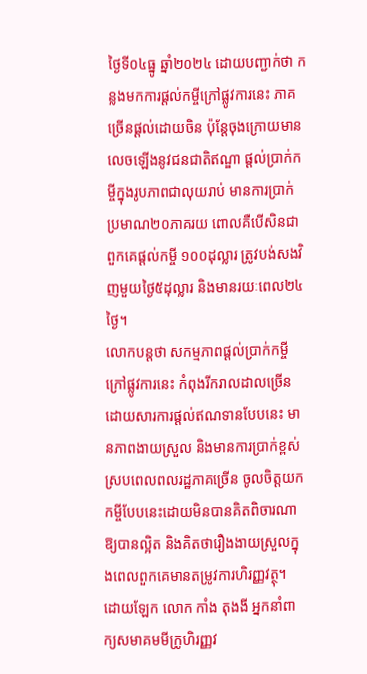ថ្ងៃទី០៤ធ្នូ ឆ្នាំ២០២៤ ដោយបញ្ជាក់ថា កន្លងមកការផ្ដល់កម្ចីក្រៅផ្លូវការនេះ ភាគច្រើនផ្តល់ដោយចិន ប៉ុន្តែចុងក្រោយមានលេចឡើងនូវជនជាតិឥណ្ឌា ផ្តល់ប្រាក់កម្ចីក្នុងរូបភាពជាលុយរាប់ មានការប្រាក់ប្រមាណ២០ភាគរយ ពោលគឺបើសិនជាពួកគេផ្តល់កម្ចី ១០០ដុល្លារ ត្រូវបង់សងវិញមួយថ្ងៃ៥ដុល្លារ និងមានរយៈពេល២៤ថ្ងៃ។
លោកបន្តថា សកម្មភាពផ្តល់ប្រាក់កម្ចីក្រៅផ្លូវការនេះ កំពុងរីករាលដាលច្រើន ដោយសារការផ្ដល់ឥណទានបែបនេះ មានភាពងាយស្រួល និងមានការប្រាក់ខ្ពស់ ស្របពេលពលរដ្ឋភាគច្រើន ចូលចិត្តយកកម្ចីបែបនេះដោយមិនបានគិតពិចារណាឱ្យបានល្អិត និងគិតថារឿងងាយស្រួលក្នុងពេលពួកគេមានតម្រូវការហិរញ្ញវត្ថុ។
ដោយឡែក លោក កាំង តុងងី អ្នកនាំពាក្យសមាគមមីក្រូហិរញ្ញវ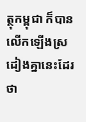ត្ថុកម្ពុជា ក៏បានលើកឡើងស្រដៀងគ្នានេះដែរថា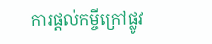ការផ្ដល់កម្ចីក្រៅផ្លូវ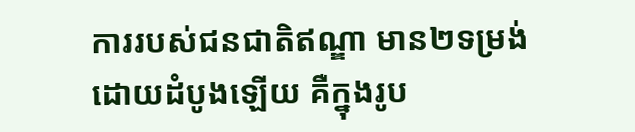ការរបស់ជនជាតិឥណ្ឌា មាន២ទម្រង់ ដោយដំបូងឡើយ គឺក្នុងរូប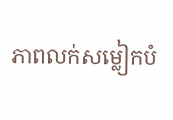ភាពលក់សម្លៀកបំ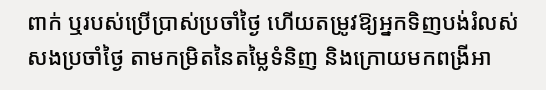ពាក់ ឬរបស់ប្រើប្រាស់ប្រចាំថ្ងៃ ហើយតម្រូវឱ្យអ្នកទិញបង់រំលស់សងប្រចាំថ្ងៃ តាមកម្រិតនៃតម្លៃទំនិញ និងក្រោយមកពង្រីអា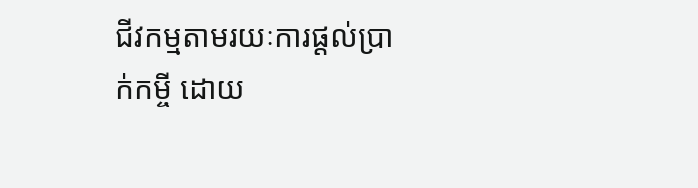ជីវកម្មតាមរយៈការផ្ដល់ប្រាក់កម្ចី ដោយ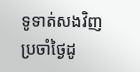ទូទាត់សងវិញប្រចាំថ្ងៃដូ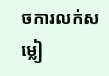ចការលក់សម្លៀ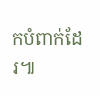កបំពាក់ដែរ៕